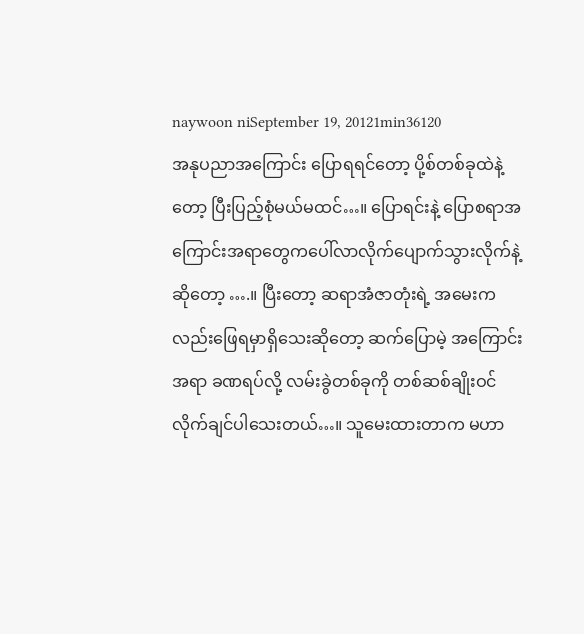naywoon niSeptember 19, 20121min36120
အနုပညာအကြောင်း ပြောရရင်တော့ ပို့စ်တစ်ခုထဲနဲ့တော့ ပြီးပြည့်စုံမယ်မထင်…။ ပြောရင်းနဲ့ ပြောစရာအကြောင်းအရာတွေကပေါ်လာလိုက်ပျောက်သွားလိုက်နဲ့ဆိုတော့ ….။ ပြီးတော့ ဆရာအံဇာတုံးရဲ့ အမေးကလည်းဖြေရမှာရှိသေးဆိုတော့ ဆက်ပြောမဲ့ အကြောင်းအရာ ခဏရပ်လို့ လမ်းခွဲတစ်ခုကို တစ်ဆစ်ချိုးဝင်လိုက်ချင်ပါသေးတယ်…။ သူမေးထားတာက မဟာ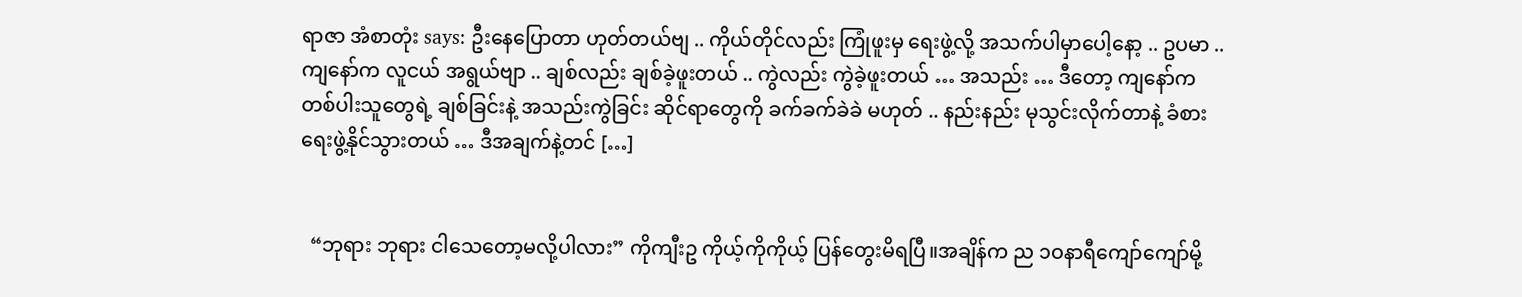ရာဇာ အံစာတုံး says: ဦးနေပြောတာ ဟုတ်တယ်ဗျ .. ကိုယ်တိုင်လည်း ကြုံဖူးမှ ရေးဖွဲ့လို့ အသက်ပါမှာပေါ့နော့ .. ဥပမာ .. ကျနော်က လူငယ် အရွယ်ဗျာ .. ချစ်လည်း ချစ်ခဲ့ဖူးတယ် .. ကွဲလည်း ကွဲခဲ့ဖူးတယ် … အသည်း … ဒီတော့ ကျနော်က တစ်ပါးသူတွေရဲ့ ချစ်ခြင်းနဲ့ အသည်းကွဲခြင်း ဆိုင်ရာတွေကို ခက်ခက်ခဲခဲ မဟုတ် .. နည်းနည်း မုသွင်းလိုက်တာနဲ့ ခံစားရေးဖွဲ့နိုင်သွားတယ် … ဒီအချက်နဲ့တင် […]


  “ဘုရား ဘုရား ငါသေတော့မလို့ပါလား” ကိုကျီးဥ ကိုယ့်ကိုကိုယ့် ပြန်တွေးမိရပြီ။အချိန်က ည ၁ဝနာရီကျော်ကျော်မို့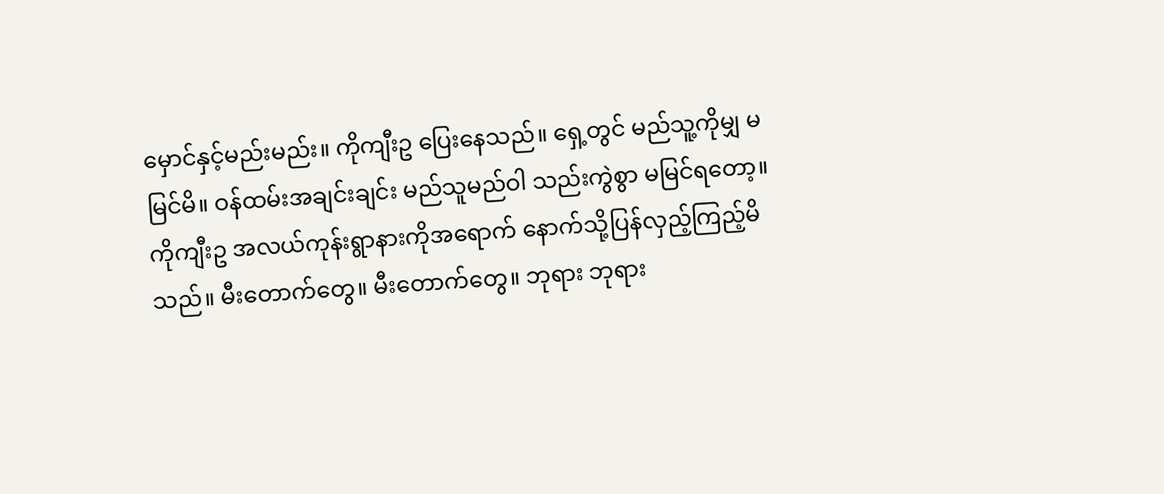မှောင်နှင့်မည်းမည်း။ ကိုကျီးဥ ပြေးနေသည်။ ရှေ့တွင် မည်သူ့ကိုမျှ မမြင်မိ။ ဝန်ထမ်းအချင်းချင်း မည်သူမည်ဝါ သည်းကွဲစွာ မမြင်ရတော့။ ကိုကျီးဥ အလယ်ကုန်းရွာနားကိုအရောက် နောက်သို့ပြန်လှည့်ကြည့်မိသည်။ မီးတောက်တွေ။ မီးတောက်တွေ။ ဘုရား ဘုရား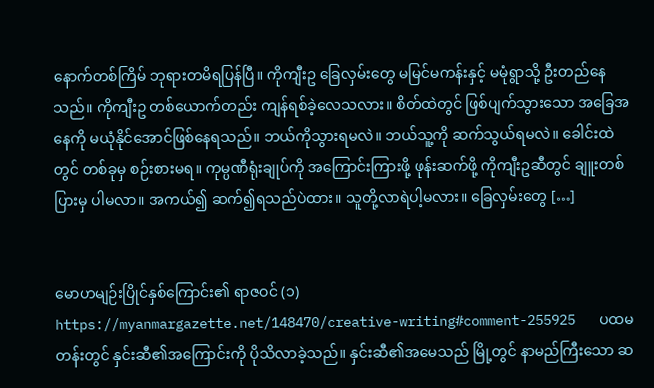နောက်တစ်ကြိမ် ဘုရားတမိရပြန်ပြီ။ ကိုကျီးဥ ခြေလှမ်းတွေ မမြင်မကန်းနှင့် မမုံရွာသို့ ဦးတည်နေသည်။ ကိုကျီးဥ တစ်ယောက်တည်း ကျန်ရစ်ခဲ့လေသလား။ စိတ်ထဲတွင် ဖြစ်ပျက်သွားသော အခြေအနေကို မယုံနိုင်အောင်ဖြစ်နေရသည်။ ဘယ်ကိုသွားရမလဲ။ ဘယ်သူ့ကို ဆက်သွယ်ရမလဲ။ ခေါင်းထဲတွင် တစ်ခုမှ စဉ်းစားမရ။ ကုမ္ပဏီရုံးချုပ်ကို အကြောင်းကြားဖို့ ဖုန်းဆက်ဖို့ ကိုကျီးဥဆီတွင် ချူးတစ်ပြားမှ ပါမလာ။ အကယ်၍ ဆက်၍ရသည်ပဲထား။ သူတို့လာရဲပါ့မလား။ ခြေလှမ်းတွေ […]


မောဟမျဉ်းပြိုင်နှစ်ကြောင်း၏ ရာဇဝင် (၁) https://myanmargazette.net/148470/creative-writing#comment-255925   ပထမတန်းတွင် နှင်းဆီ၏အကြောင်းကို ပိုသိလာခဲ့သည်။ နှင်းဆီ၏အမေသည် မြို့တွင် နာမည်ကြီးသော ဆ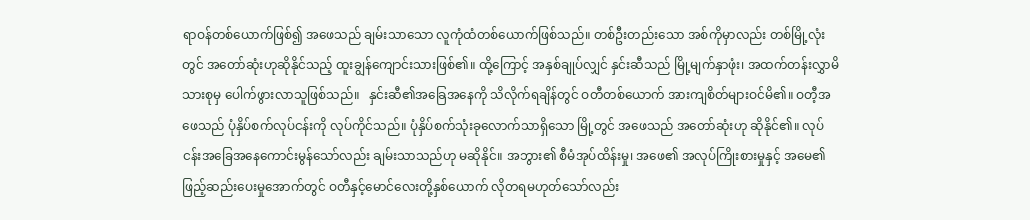ရာဝန်တစ်ယောက်ဖြစ်၍ အဖေသည် ချမ်းသာသော လူကုံထံတစ်ယောက်ဖြစ်သည်။ တစ်ဦးတည်းသော အစ်ကိုမှာလည်း တစ်မြို့လုံးတွင် အတော်ဆုံးဟုဆိုနိုင်သည့် ထူးချွန်ကျောင်းသားဖြစ်၏။ ထို့ကြောင့် အနှစ်ချုပ်လျှင် နှင်းဆီသည် မြို့မျက်နှာဖုံး၊ အထက်တန်းလွှာမိသားစုမှ ပေါက်ဖွားလာသူဖြစ်သည်။   နှင်းဆီ၏အခြေအနေကို သိလိုက်ရချိန်တွင် ဝတီတစ်ယောက် အားကျစိတ်များဝင်မိ၏။ ဝတီ့အဖေသည် ပုံနှိပ်စက်လုပ်ငန်းကို လုပ်ကိုင်သည်။ ပုံနှိပ်စက်သုံးခုလောက်သာရှိသော မြို့တွင် အဖေသည် အတော်ဆုံးဟု ဆိုနိုင်၏။ လုပ်ငန်းအခြေအနေကောင်းမွန်သော်လည်း ချမ်းသာသည်ဟု မဆိုနိုင်။ အဘွား၏ စီမံအုပ်ထိန်းမှု၊ အဖေ၏ အလုပ်ကြိုးစားမှုနှင့် အမေ၏ ဖြည့်ဆည်းပေးမှုအောက်တွင် ဝတီနှင့်မောင်လေးတို့နှစ်ယောက် လိုတရမဟုတ်သော်လည်း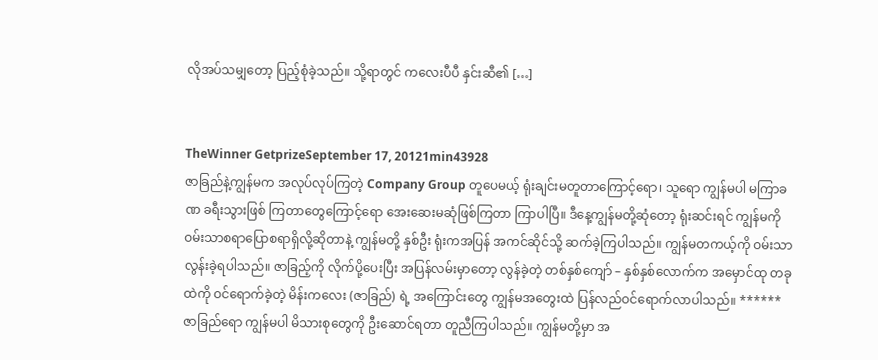လိုအပ်သမျှတော့ ပြည့်စုံခဲ့သည်။ သို့ရာတွင် ကလေးပီပီ နှင်းဆီ၏ […]


TheWinner GetprizeSeptember 17, 20121min43928
ဇာခြည်နဲ့ကျွန်မက အလုပ်လုပ်ကြတဲ့ Company Group တူပေမယ့် ရုံးချင်းမတူတာကြောင့်ရော၊ သူရော ကျွန်မပါ မကြာခဏ ခရီးသွားဖြစ် ကြတာတွေကြောင့်ရော အေးဆေးမဆုံဖြစ်ကြတာ ကြာပါပြီ။ ဒီနေ့ကျွန်မတို့ဆုံတော့ ရုံးဆင်းရင် ကျွန်မကို ဝမ်းသာစရာပြောစရာရှိလို့ဆိုတာနဲ့ ကျွန်မတို့ နှစ်ဦး ရုံးကအပြန် အကင်ဆိုင်သို့ ဆက်ခဲ့ကြပါသည်။ ကျွန်မတကယ့်ကို ဝမ်းသာလွန်းခဲ့ရပါသည်။ ဇာခြည့်ကို လိုက်ပို့ပေးပြီး အပြန်လမ်းမှာတော့ လွန်ခဲ့တဲ့ တစ်နှစ်ကျော် – နှစ်နှစ်လောက်က အမှောင်ထု တခုထဲကို ဝင်ရောက်ခဲ့တဲ့ မိန်းကလေး (ဇာခြည်) ရဲ့ အကြောင်းတွေ ကျွန်မအတွေးထဲ ပြန်လည်ဝင်ရောက်လာပါသည်။ ****** ဇာခြည်ရော ကျွန်မပါ မိသားစုတွေကို ဦးဆောင်ရတာ တူညီကြပါသည်။ ကျွန်မတို့မှာ အ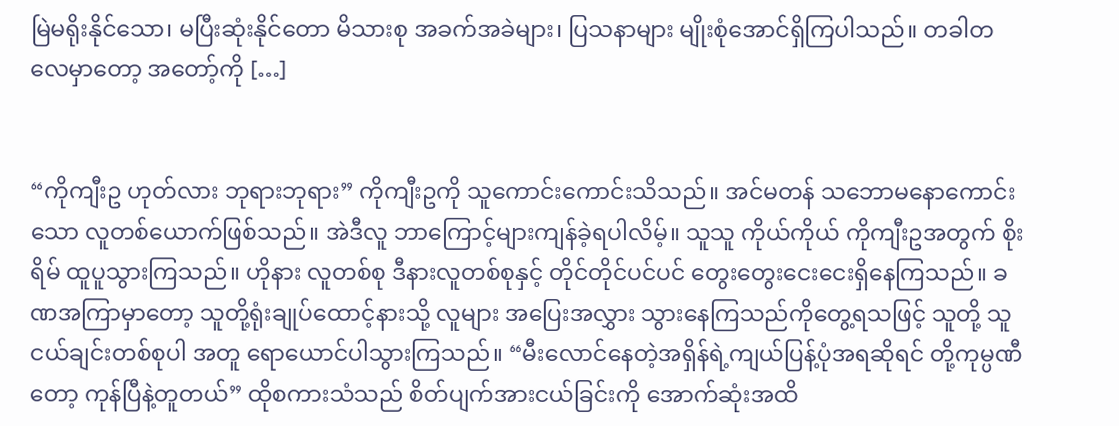မြဲမရိုးနိုင်သော၊ မပြီးဆုံးနိုင်တော မိသားစု အခက်အခဲများ၊ ပြသနာများ မျိုးစုံအောင်ရှိကြပါသည်။ တခါတလေမှာတော့ အတော့်ကို […]


“ကိုကျီးဥ ဟုတ်လား ဘုရားဘုရား” ကိုကျီးဥကို သူကောင်းကောင်းသိသည်။ အင်မတန် သဘောမနောကောင်းသော လူတစ်ယောက်ဖြစ်သည်။ အဲဒီလူ ဘာကြောင့်များကျန်ခဲ့ရပါလိမ့်။ သူသူ ကိုယ်ကိုယ် ကိုကျီးဥအတွက် စိုးရိမ် ထူပူသွားကြသည်။ ဟိုနား လူတစ်စု ဒီနားလူတစ်စုနှင့် တိုင်တိုင်ပင်ပင် တွေးတွေးငေးငေးရှိနေကြသည်။ ခဏအကြာမှာတော့ သူတို့ရုံးချုပ်ထောင့်နားသို့ လူများ အပြေးအလွှား သွားနေကြသည်ကိုတွေ့ရသဖြင့် သူတို့ သူငယ်ချင်းတစ်စုပါ အတူ ရောယောင်ပါသွားကြသည်။ “မီးလောင်နေတဲ့အရှိန်ရဲ့ကျယ်ပြန့်ပုံအရဆိုရင် တို့ကုမ္ပဏီတော့ ကုန်ပြီနဲ့တူတယ်” ထိုစကားသံသည် စိတ်ပျက်အားငယ်ခြင်းကို အောက်ဆုံးအထိ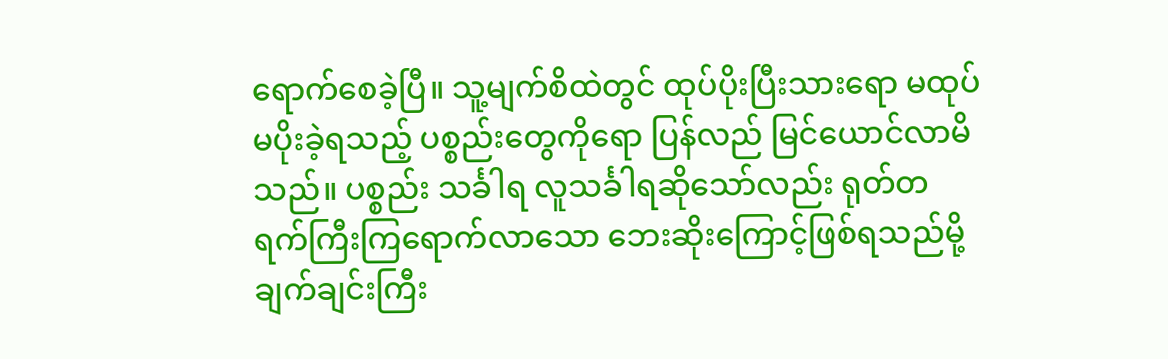ရောက်စေခဲ့ပြီ။ သူ့မျက်စိထဲတွင် ထုပ်ပိုးပြီးသားရော မထုပ်မပိုးခဲ့ရသည့် ပစ္စည်းတွေကိုရော ပြန်လည် မြင်ယောင်လာမိသည်။ ပစ္စည်း သင်္ခါရ လူသင်္ခါရဆိုသော်လည်း ရုတ်တရက်ကြီးကြရောက်လာသော ဘေးဆိုးကြောင့်ဖြစ်ရသည်မို့ ချက်ချင်းကြီး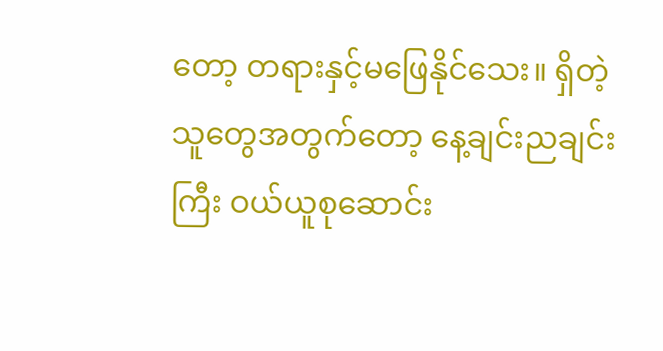တော့ တရားနှင့်မဖြေနိုင်သေး။ ရှိတဲ့သူတွေအတွက်တော့ နေ့ချင်းညချင်းကြီး ဝယ်ယူစုဆောင်း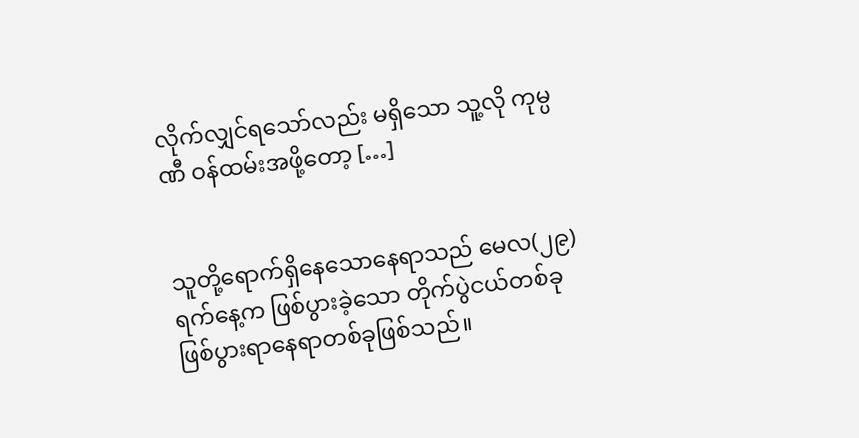လိုက်လျှင်ရသော်လည်း မရှိသော သူ့လို ကုမ္ပဏီ ဝန်ထမ်းအဖို့တော့ […]


သူတို့ရောက်ရှိနေသောနေရာသည် မေလ(၂၉)ရက်နေ့က ဖြစ်ပွားခဲ့သော တိုက်ပွဲငယ်တစ်ခုဖြစ်ပွားရာနေရာတစ်ခုဖြစ်သည်။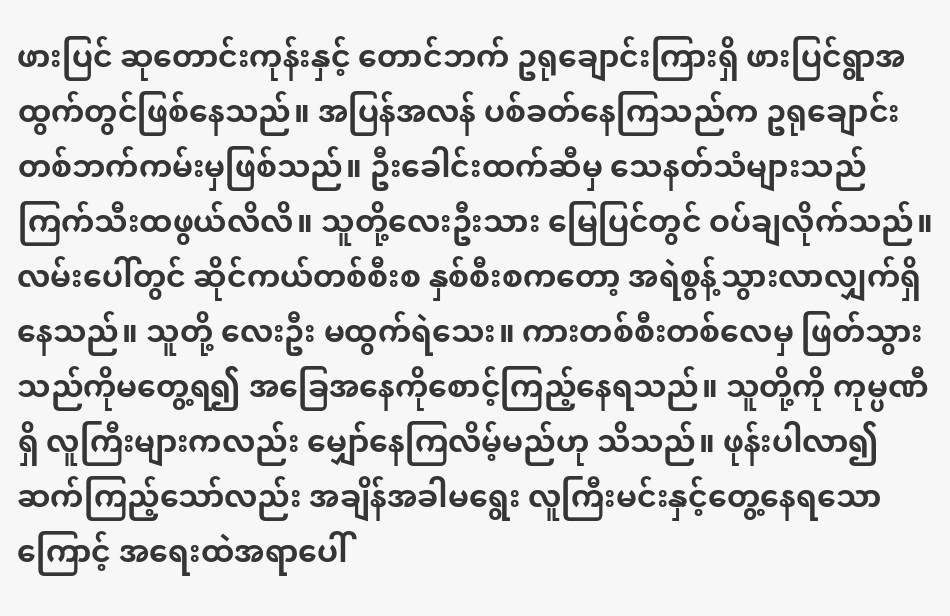ဖားပြင် ဆုတောင်းကုန်းနှင့် တောင်ဘက် ဥရုချောင်းကြားရှိ ဖားပြင်ရွာအထွက်တွင်ဖြစ်နေသည်။ အပြန်အလန် ပစ်ခတ်နေကြသည်က ဥရုချောင်းတစ်ဘက်ကမ်းမှဖြစ်သည်။ ဦးခေါင်းထက်ဆီမှ သေနတ်သံများသည် ကြက်သီးထဖွယ်လိလိ။ သူတို့လေးဦးသား မြေပြင်တွင် ဝပ်ချလိုက်သည်။ လမ်းပေါ်တွင် ဆိုင်ကယ်တစ်စီးစ နှစ်စီးစကတော့ အရဲစွန့်သွားလာလျှက်ရှိနေသည်။ သူတို့ လေးဦး မထွက်ရဲသေး။ ကားတစ်စီးတစ်လေမှ ဖြတ်သွားသည်ကိုမတွေ့ရ၍ အခြေအနေကိုစောင့်ကြည့်နေရသည်။ သူတို့ကို ကုမ္ပဏီရှိ လူကြီးများကလည်း မျှော်နေကြလိမ့်မည်ဟု သိသည်။ ဖုန်းပါလာ၍ဆက်ကြည့်သော်လည်း အချိန်အခါမရွေး လူကြီးမင်းနှင့်တွေ့နေရသောကြောင့် အရေးထဲအရာပေါ်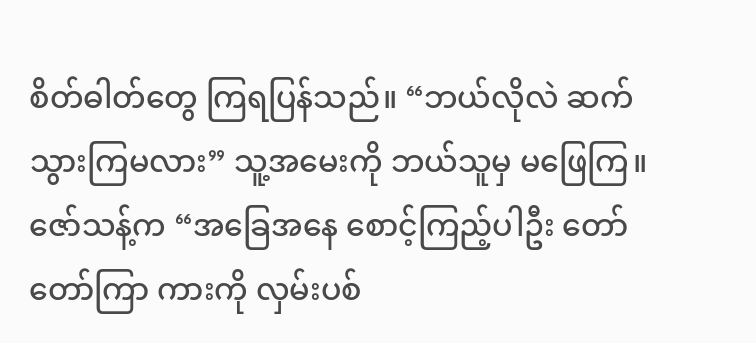စိတ်ဓါတ်တွေ ကြရပြန်သည်။ “ဘယ်လိုလဲ ဆက်သွားကြမလား” သူ့အမေးကို ဘယ်သူမှ မဖြေကြ။ ဇော်သန့်က “အခြေအနေ စောင့်ကြည့်ပါဦး တော်တော်ကြာ ကားကို လှမ်းပစ်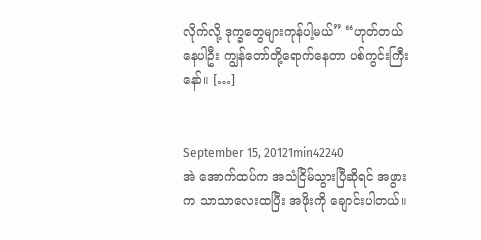လိုက်လို့ ဒုက္ခတွေများကုန်ပါ့မယ်” “ဟုတ်တယ် နေပါဦး ကျွန်တော်တို့ရောက်နေတာ ပစ်ကွင်းကြီးနော်။ […]


September 15, 20121min42240
အဲ အောက်ထပ်က အသံငြိမ်သွားပြီဆိုရင် အဖွားက သာသာလေးထပြီး အဖိုးကို ချောင်းပါတယ်။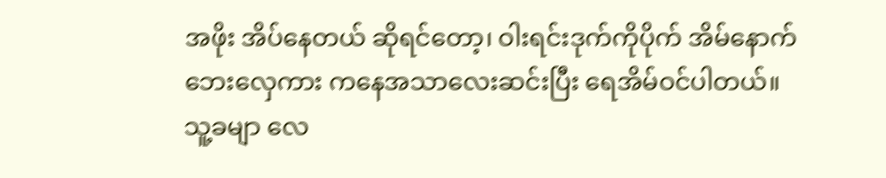အဖိုး အိပ်နေတယ် ဆိုရင်တော့၊ ဝါးရင်းဒုက်ကိုပိုက် အိမ်နောက်ဘေးလှေကား ကနေအသာလေးဆင်းပြီး ရေအိမ်ဝင်ပါတယ်။ သူ့ခမျာ လေ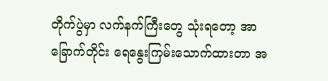တိုက်ပွဲမှာ လက်နက်ကြီးတွေ သုံးရတော့ အာခြောက်တိုင်း ရေနွေးကြမ်းသောက်ထားတာ အ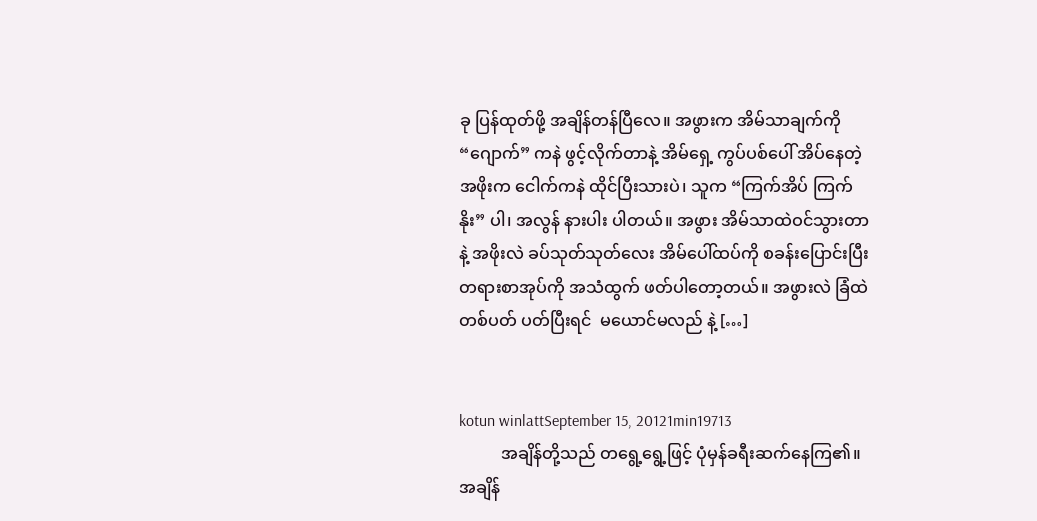ခု ပြန်ထုတ်ဖို့ အချိန်တန်ပြီလေ။ အဖွားက အိမ်သာချက်ကို “ဂျောက်” ကနဲ ဖွင့်လိုက်တာနဲ့ အိမ်ရှေ့ ကွပ်ပစ်ပေါ် အိပ်နေတဲ့ အဖိုးက ငေါက်ကနဲ ထိုင်ပြီးသားပဲ၊ သူက “ကြက်အိပ် ကြက်နိုး” ပါ၊ အလွန် နားပါး ပါတယ်။ အဖွား အိမ်သာထဲဝင်သွားတာနဲ့ အဖိုးလဲ ခပ်သုတ်သုတ်လေး အိမ်ပေါ်ထပ်ကို စခန်းပြောင်းပြီး တရားစာအုပ်ကို အသံထွက် ဖတ်ပါတော့တယ်။ အဖွားလဲ ခြံထဲတစ်ပတ် ပတ်ပြီးရင်  မယောင်မလည် နဲ့ […]


kotun winlattSeptember 15, 20121min19713
          အချိန်တို့သည် တရွေ့ရွေ့ဖြင့် ပုံမှန်ခရီးဆက်နေကြ၏။ အချိန်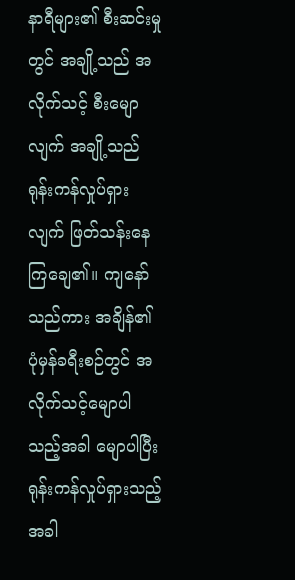နာရီများ၏ စီးဆင်းမှုတွင် အချို့သည် အလိုက်သင့် စီးမျောလျက် အချို့သည် ရုန်းကန်လှုပ်ရှားလျက် ဖြတ်သန်းနေကြချေ၏။ ကျနော်သည်ကား အချိန်၏ ပုံမှန်ခရီးစဉ်တွင် အလိုက်သင့်မျောပါသည့်အခါ မျောပါပြီး ရုန်းကန်လှုပ်ရှားသည့်အခါ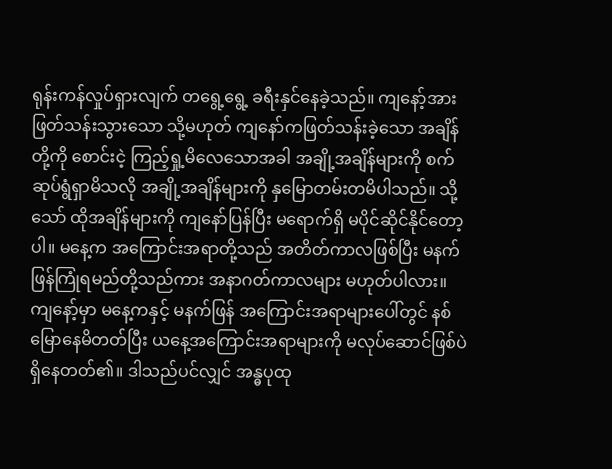ရုန်းကန်လှုပ်ရှားလျက် တရွေ့ရွေ့ ခရီးနှင်နေခဲ့သည်။ ကျနော့်အား ဖြတ်သန်းသွားသော သို့မဟုတ် ကျနော်ကဖြတ်သန်းခဲ့သော အချိန်တို့ကို စောင်းငဲ့ ကြည့်ရှု့မိလေသောအခါ အချို့အချိန်များကို စက်ဆုပ်ရွံရှာမိသလို အချို့အချိန်များကို နှမြောတမ်းတမိပါသည်။ သို့သော် ထိုအချိန်များကို ကျနော်ပြန်ပြီး မရောက်ရှိ မပိုင်ဆိုင်နိုင်တော့ပါ။ မနေ့က အကြောင်းအရာတို့သည် အတိတ်ကာလဖြစ်ပြီး မနက်ဖြန်ကြုံရမည်တို့သည်ကား အနာဂတ်ကာလများ မဟုတ်ပါလား။ ကျနော့်မှာ မနေ့ကနှင့် မနက်ဖြန် အကြောင်းအရာများပေါ်တွင် နစ်မြောနေမိတတ်ပြီး ယနေ့အကြောင်းအရာများကို မလုပ်ဆောင်ဖြစ်ပဲ ရှိနေတတ်၏။ ဒါသည်ပင်လျှင် အန္ဓပုထု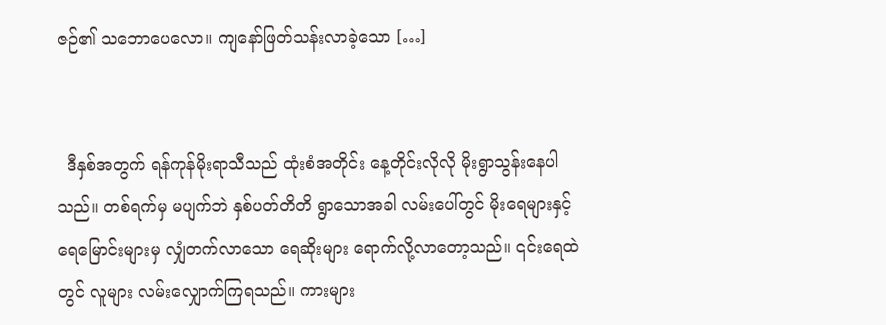ဇဉ်၏ သဘောပေလော။ ကျနော်ဖြတ်သန်းလာခဲ့သော […]


  ဒီနှစ်အတွက် ရန်ကုန်မိုးရာသီသည် ထုံးစံအတိုင်း နေ့တိုင်းလိုလို မိုးရွာသွန်းနေပါသည်။ တစ်ရက်မှ မပျက်ဘဲ နှစ်ပတ်တိတိ ရွာသောအခါ လမ်းပေါ်တွင် မိုးရေများနှင့် ရေမြောင်းများမှ လျှံတက်လာသော ရေဆိုးများ ရောက်လို့လာတော့သည်။ ၎င်းရေထဲတွင် လူများ လမ်းလျှောက်ကြရသည်။ ကားများ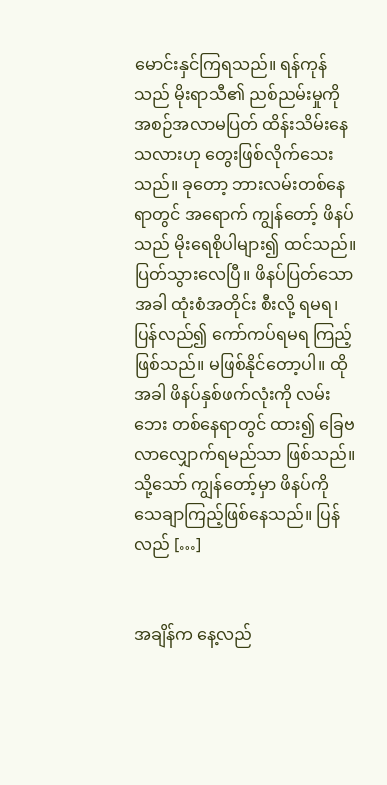မောင်းနှင်ကြရသည်။ ရန်ကုန်သည် မိုးရာသီ၏ ညစ်ညမ်းမှုကို အစဉ်အလာမပြတ် ထိန်းသိမ်းနေသလားဟု တွေးဖြစ်လိုက်သေးသည်။ ခုတော့ ဘားလမ်းတစ်နေရာတွင် အရောက် ကျွန်တော့် ဖိနပ်သည် မိုးရေစိုပါများ၍ ထင်သည်။ ပြတ်သွားလေပြီ။ ဖိနပ်ပြတ်သောအခါ ထုံးစံအတိုင်း စီးလို့ ရမရ၊ ပြန်လည်၍ ကော်ကပ်ရမရ ကြည့်ဖြစ်သည်။ မဖြစ်နိုင်တော့ပါ။ ထိုအခါ ဖိနပ်နှစ်ဖက်လုံးကို လမ်းဘေး တစ်နေရာတွင် ထား၍ ခြေဗလာလျှောက်ရမည်သာ ဖြစ်သည်။ သို့သော် ကျွန်တော့်မှာ ဖိနပ်ကို သေချာကြည့်ဖြစ်နေသည်။ ပြန်လည် […]


အချိန်က နေ့လည်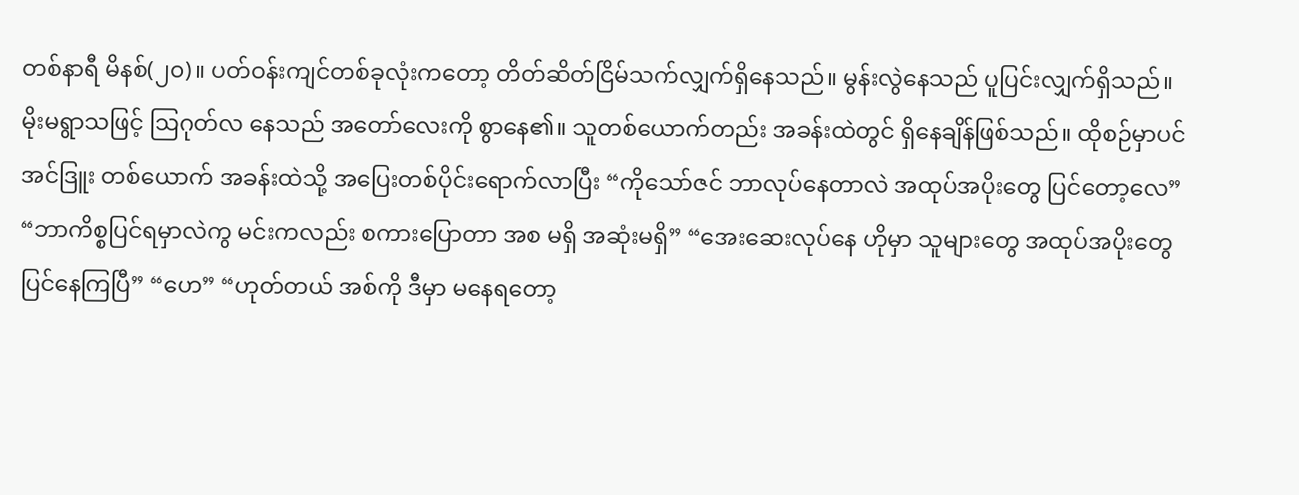တစ်နာရီ မိနစ်(၂၀)။ ပတ်ဝန်းကျင်တစ်ခုလုံးကတော့ တိတ်ဆိတ်ငြိမ်သက်လျှက်ရှိနေသည်။ မွန်းလွဲနေသည် ပူပြင်းလျှက်ရှိသည်။ မိုးမရွာသဖြင့် ဩဂုတ်လ နေသည် အတော်လေးကို စွာနေ၏။ သူတစ်ယောက်တည်း အခန်းထဲတွင် ရှိနေချိန်ဖြစ်သည်။ ထိုစဉ်မှာပင် အင်ဒြူး တစ်ယောက် အခန်းထဲသို့ အပြေးတစ်ပိုင်းရောက်လာပြီး “ကိုသော်ဇင် ဘာလုပ်နေတာလဲ အထုပ်အပိုးတွေ ပြင်တော့လေ” “ဘာကိစ္စပြင်ရမှာလဲကွ မင်းကလည်း စကားပြောတာ အစ မရှိ အဆုံးမရှိ” “အေးဆေးလုပ်နေ ဟိုမှာ သူများတွေ အထုပ်အပိုးတွေပြင်နေကြပြီ” “ဟေ” “ဟုတ်တယ် အစ်ကို ဒီမှာ မနေရတော့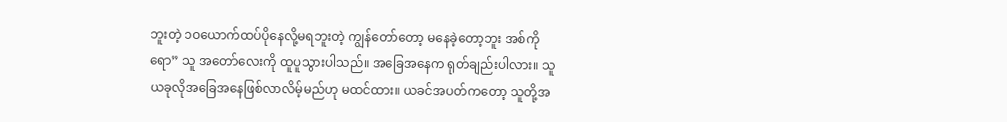ဘူးတဲ့ ၁ဝယောက်ထပ်ပိုနေလို့မရဘူးတဲ့ ကျွန်တော်တော့ မနေခဲ့တော့ဘူး အစ်ကိုရော” သူ အတော်လေးကို ထူပူသွားပါသည်။ အခြေအနေက ရုတ်ချည်းပါလား။ သူ ယခုလိုအခြေအနေဖြစ်လာလိမ့်မည်ဟု မထင်ထား။ ယခင်အပတ်ကတော့ သူတို့အ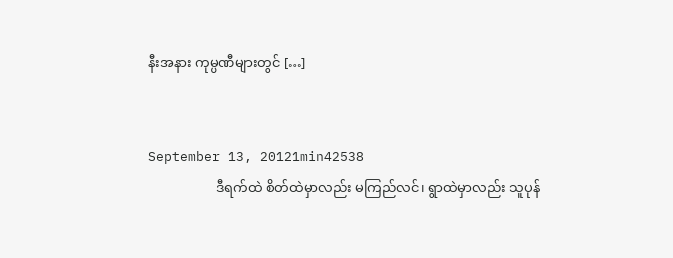နီးအနား ကုမ္ပဏီများတွင် […]


September 13, 20121min42538
                    ဒီရက်ထဲ စိတ်ထဲမှာလည်း မကြည်လင်၊ ရွာထဲမှာလည်း သူပုန်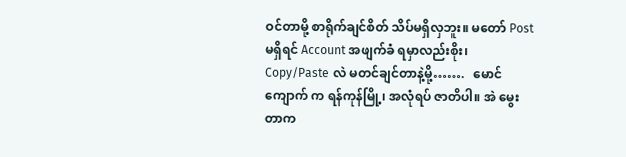ဝင်တာမို့ စာရိုက်ချင်စိတ် သိပ်မရှိလှဘူး။ မတော် Post မရှိရင် Account အဖျက်ခံ ရမှာလည်းစိုး၊ Copy/Paste လဲ မတင်ချင်တာနဲ့မို့…….   မောင်ကျောက် က ရန်ကုန်မြို့၊ အလုံရပ် ဇာတိပါ။ အဲ မွေးတာက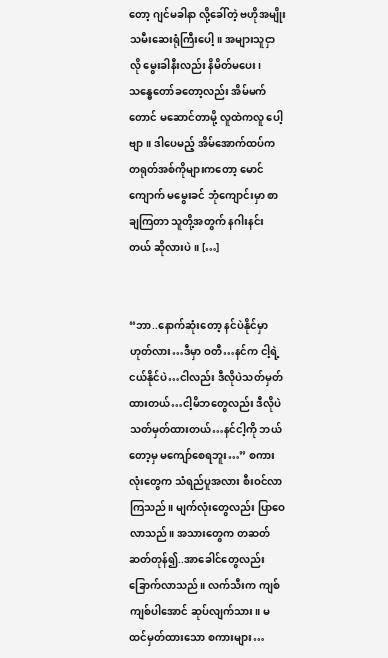တော့ ဂျင်မခါနာ လို့ခေါ်တဲ့ ဗဟိုအမျိုးသမီးဆေးရုံကြီးပေါ့။ အများသူငှာလို မွေးခါနီးလည်း နိမိတ်မပေး၊ သန္ဓေတော်ခတော့လည်း အိမ်မက်တောင် မဆောင်တာမို့ လူထဲကလူ ပေါ့ဗျာ။ ဒါပေမည့် အိမ်အောက်ထပ်က တရုတ်အစ်ကိုများကတော့ မောင်ကျောက် မမွေးခင် ဘုံကျောင်းမှာ စာချကြတာ သူတို့အတွက် နဂါးနင်းတယ် ဆိုလားပဲ။ […]


“ဘာ..နောက်ဆုံးတော့ နင်ပဲနိုင်မှာ ဟုတ်လား…ဒီမှာ ဝတီ…နင်က ငါ့ရဲ့ငယ်နိုင်ပဲ…ငါလည်း ဒီလိုပဲသတ်မှတ်ထားတယ်…ငါ့မိဘတွေလည်း ဒီလိုပဲ သတ်မှတ်ထားတယ်…နင်ငါ့ကို ဘယ်တော့မှ မကျော်စေရဘူး…” စကားလုံးတွေက သံရည်ပူအလား စီးဝင်လာကြသည်။ မျက်လုံးတွေလည်း ပြာဝေလာသည်။ အသားတွေက တဆတ်ဆတ်တုန်၍..အာခေါင်တွေလည်း ခြောက်လာသည်။ လက်သီးက ကျစ်ကျစ်ပါအောင် ဆုပ်လျက်သား။ မထင်မှတ်ထားသော စကားများ…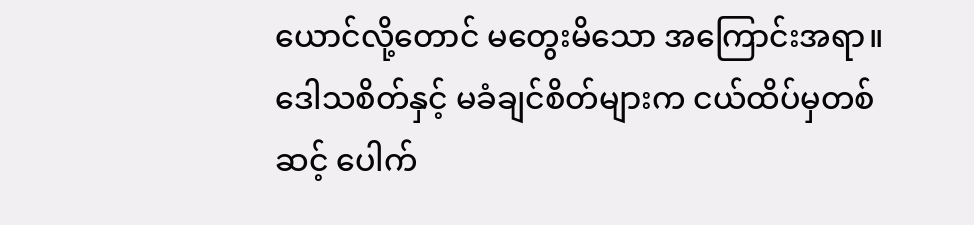ယောင်လို့တောင် မတွေးမိသော အကြောင်းအရာ။ ဒေါသစိတ်နှင့် မခံချင်စိတ်များက ငယ်ထိပ်မှတစ်ဆင့် ပေါက်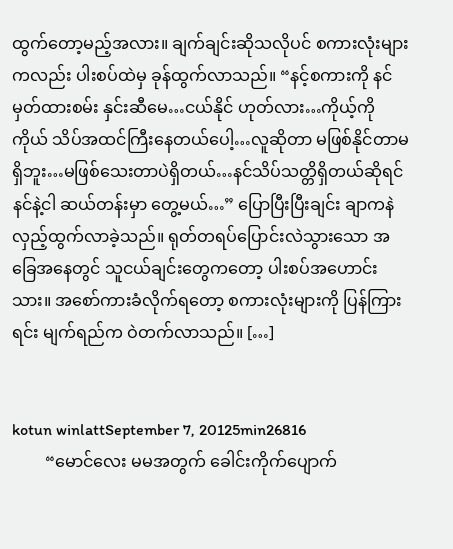ထွက်တော့မည့်အလား။ ချက်ချင်းဆိုသလိုပင် စကားလုံးများကလည်း ပါးစပ်ထဲမှ ခုန်ထွက်လာသည်။ “နင့်စကားကို နင်မှတ်ထားစမ်း နှင်းဆီမေ…ငယ်နိုင် ဟုတ်လား…ကိုယ့်ကိုကိုယ် သိပ်အထင်ကြီးနေတယ်ပေါ့…လူဆိုတာ မဖြစ်နိုင်တာမရှိဘူး…မဖြစ်သေးတာပဲရှိတယ်…နင်သိပ်သတ္တိရှိတယ်ဆိုရင် နင်နဲ့ငါ ဆယ်တန်းမှာ တွေ့မယ်…” ပြောပြီးပြီးချင်း ချာကနဲ လှည့်ထွက်လာခဲ့သည်။ ရုတ်တရပ်ပြောင်းလဲသွားသော အခြေအနေတွင် သူငယ်ချင်းတွေကတော့ ပါးစပ်အဟောင်းသား။ အစော်ကားခံလိုက်ရတော့ စကားလုံးများကို ပြန်ကြားရင်း မျက်ရည်က ဝဲတက်လာသည်။ […]


kotun winlattSeptember 7, 20125min26816
        “မောင်လေး မမအတွက် ခေါင်းကိုက်ပျောက်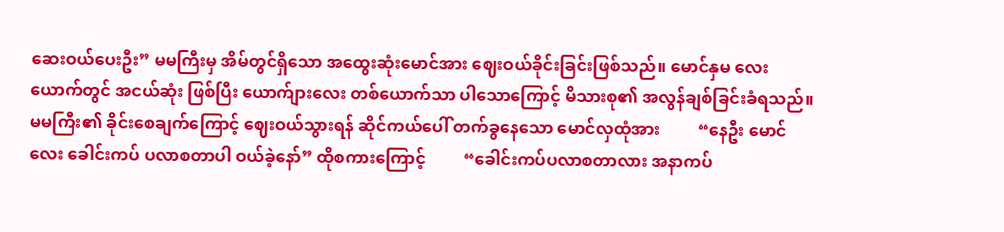ဆေးဝယ်ပေးဦး” မမကြီးမှ အိမ်တွင်ရှိသော အထွေးဆုံးမောင်အား ဈေးဝယ်ခိုင်းခြင်းဖြစ်သည်။ မောင်နှမ လေးယောက်တွင် အငယ်ဆုံး ဖြစ်ပြီး ယောက်ျားလေး တစ်ယောက်သာ ပါသောကြောင့် မိသားစု၏ အလွန်ချစ်ခြင်းခံရသည်။ မမကြီး၏ ခိုင်းစေချက်ကြောင့် ဈေးဝယ်သွားရန် ဆိုင်ကယ်ပေါ် တက်ခွနေသော မောင်လှထုံအား         “နေဦး မောင်လေး ခေါင်းကပ် ပလာစတာပါ ဝယ်ခဲ့နော်” ထိုစကားကြောင့်         “ခေါင်းကပ်ပလာစတာလား အနာကပ်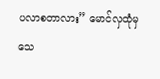ပလာစတာလား” မောင်လှထုံမှ သေ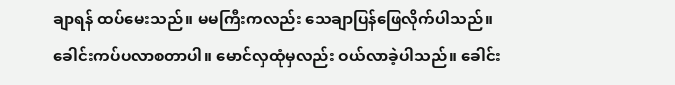ချာရန် ထပ်မေးသည်။ မမကြီးကလည်း သေချာပြန်ဖြေလိုက်ပါသည်။ ခေါင်းကပ်ပလာစတာပါ။ မောင်လှထုံမှလည်း ဝယ်လာခဲ့ပါသည်။ ခေါင်း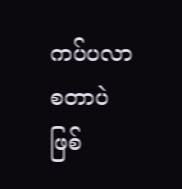ကပ်ပလာစတာပဲ ဖြစ်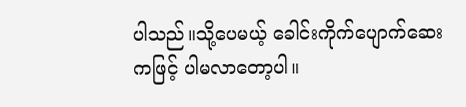ပါသည်။သို့ပေမယ့် ခေါင်းကိုက်ပျောက်ဆေးကဖြင့် ပါမလာတော့ပါ။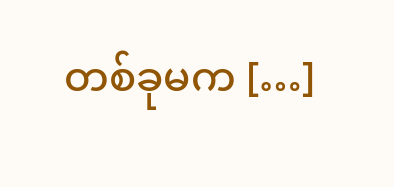တစ်ခုမက […]